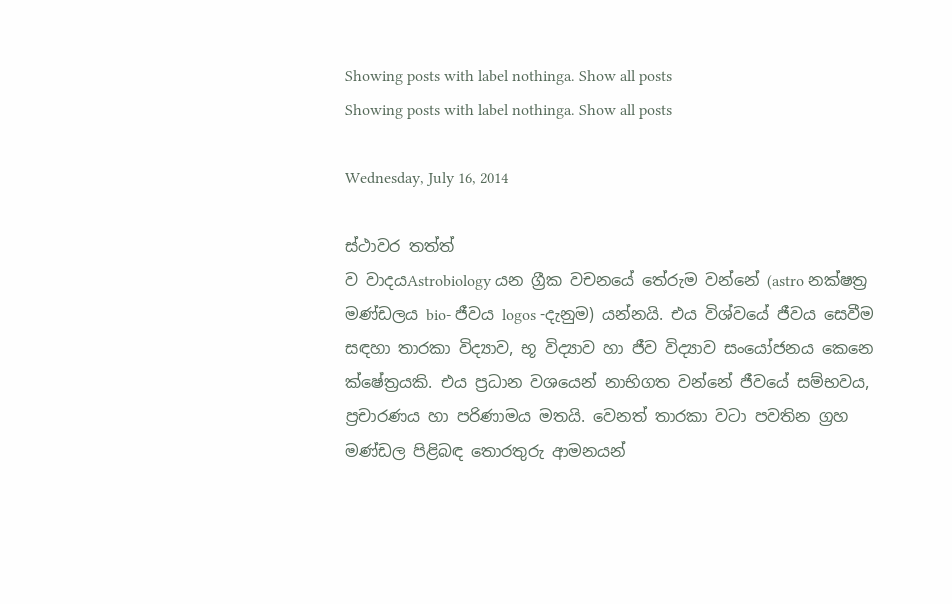Showing posts with label nothinga. Show all posts
Showing posts with label nothinga. Show all posts

Wednesday, July 16, 2014

ස්ථාවර තත්ත්
ව වාදයAstrobiology යන ග්‍රීක වචනයේ තේරුම වන්නේ (astro නක්ෂත්‍ර මණ්ඩලය bio- ජීවය logos -දැනුම) යන්නයි. එය විශ්වයේ ජීවය සෙවීම සඳහා තාරකා විද්‍යාව, භූ විද්‍යාව හා ජීව විද්‍යාව සංයෝජනය කෙනෙ ක්ෂේත්‍රයකි. එය ප්‍රධාන වශයෙන් නාභිගත වන්නේ ජීවයේ සම්භවය, ප්‍රචාරණය හා පරිණාමය මතයි. වෙනත් තාරකා වටා පවතින ග්‍රහ මණ්ඩල පිළිබඳ තොරතුරු ආමනයන්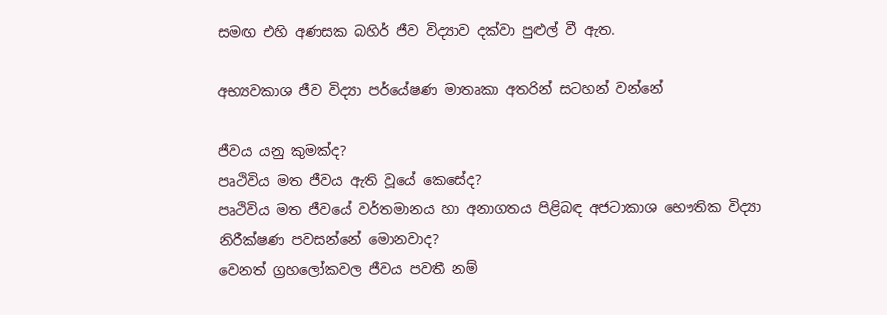සමඟ එහි අණසක බහිර් ජීව විද්‍යාව දක්වා පුළුල් වී ඇත.

අභ්‍යවකාශ ජීව විද්‍යා පර්යේෂණ මාතෘකා අතරින් සටහන් වන්නේ

ජීවය යනු කුමක්ද?
පෘථිවිය මත ජීවය ඇති වූයේ කෙසේද?
පෘථිවිය මත ජීවයේ වර්තමානය හා අනාගතය පිළිබඳ අජටාකාශ භෞතික විද්‍යා නිරීක්ෂණ පවසන්නේ මොනවාද?
වෙනත් ග්‍රහලෝකවල ජීවය පවතී නම්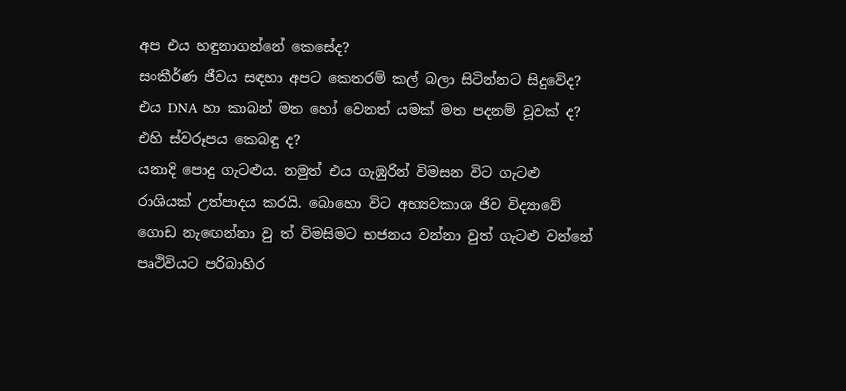අප එය හඳුනාගන්නේ කෙසේද?
සංකීර්ණ ජීවය සඳහා අපට කෙ‍තරම් කල් බලා සිටින්නට සිදුවේද?
එය DNA හා කාබන් මත හෝ වෙනත් යමක් මත පදනම් වූවක් ද?
එහි ස්වරූපය කෙබඳු ද?
යනාදි පොදු ගැටළුය. නමුත් එය ගැඹුරින් විමසන විට ගැටළු රාශියක් උත්පාදය කරයි. බොහො විට අභ්‍යවකාශ ජිව විද්‍යාවේ ගොඩ නැ‍ඟෙන්නා වු ත් විමසිමට භජනය වන්නා වුත් ගැටළු වන්නේ පෘථිවියට පරිබාහිර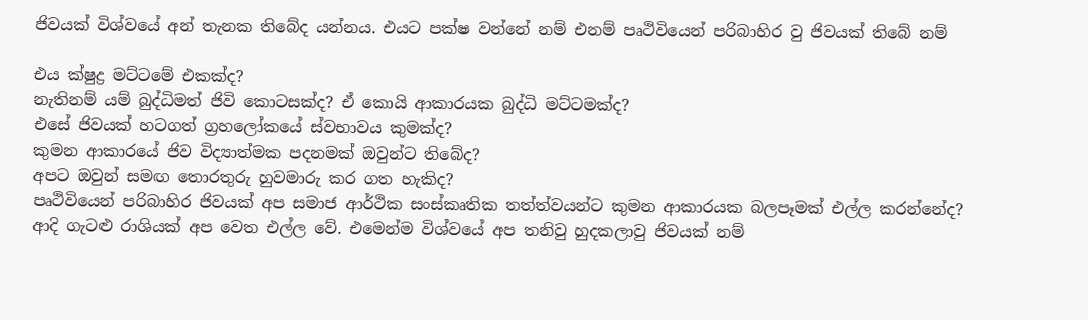ජිවයක් විශ්වයේ අන් තැනක තිබේද යන්නය. එයට පක්ෂ වන්නේ නම් එනම් පෘථිවියෙන් පරිබාහිර වු ජිවයක් තිබේ නම්

එය ක්ෂුද්‍ර මට්ටමේ එකක්ද?
නැතිනම් යම් බුද්ධිමත් ජිවි කොටසක්ද? ඒ කොයි ආකාරයක බුද්ධි මට්ටමක්ද?
එසේ ජිවයක් හටගත් ග්‍රහලෝකයේ ස්වභාවය කුමක්ද?
කුමන ආකාරයේ ජිව විද්‍යාත්මක පදනමක් ඔවුන්ට තිබේද?
අපට ඔවුන් සමඟ තොරතුරු හුවමාරු කර ගත හැකිද?
පෘථිවියෙන් පරිබාහිර ජිවයක් අප සමාජ ආර්ථික සංස්කෘතික තත්ත්වයන්ට කුමන ආකාරයක බලපෑමක් එල්ල කරන්නේද?
ආදි ගැටළු රාශියක් අප වෙත එල්ල වේ. එමෙන්ම විශ්වයේ අප තනිවු හුදකලාවු ජිවයක් නම්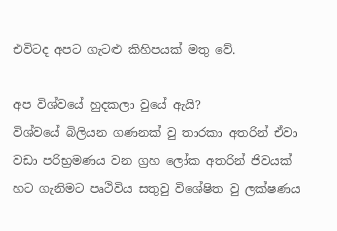එවිටද අපට ගැටළු කිහිපයක් මතු වේ.

අප විශ්වයේ හුදකලා වුයේ ඇයි?
විශ්වයේ බිලියන ගණනක් වු තාරකා අතරින් ඒවා වඩා පරිභ්‍රමණය වන ග්‍රහ ලෝක අතරින් ජිවයක් හට ගැනිමට පෘථිවිය සතුවු විශේෂිත වු ලක්ෂණය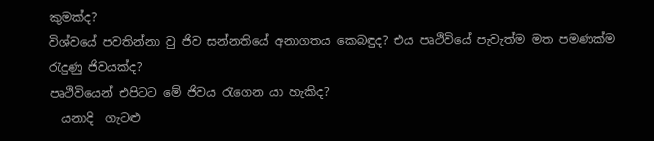කුමක්ද?
විශ්වයේ පවතින්නා වු ජිව සන්නතියේ අනාගතය කෙබඳුද? එය පෘථිවියේ පැවැත්ම මත පමණක්ම රැදුණු ජිවයක්ද?
පෘථිවියෙන් එපිටට මේ ජිවය රැගෙන යා හැකිද?
  යනාදි  ගැටළු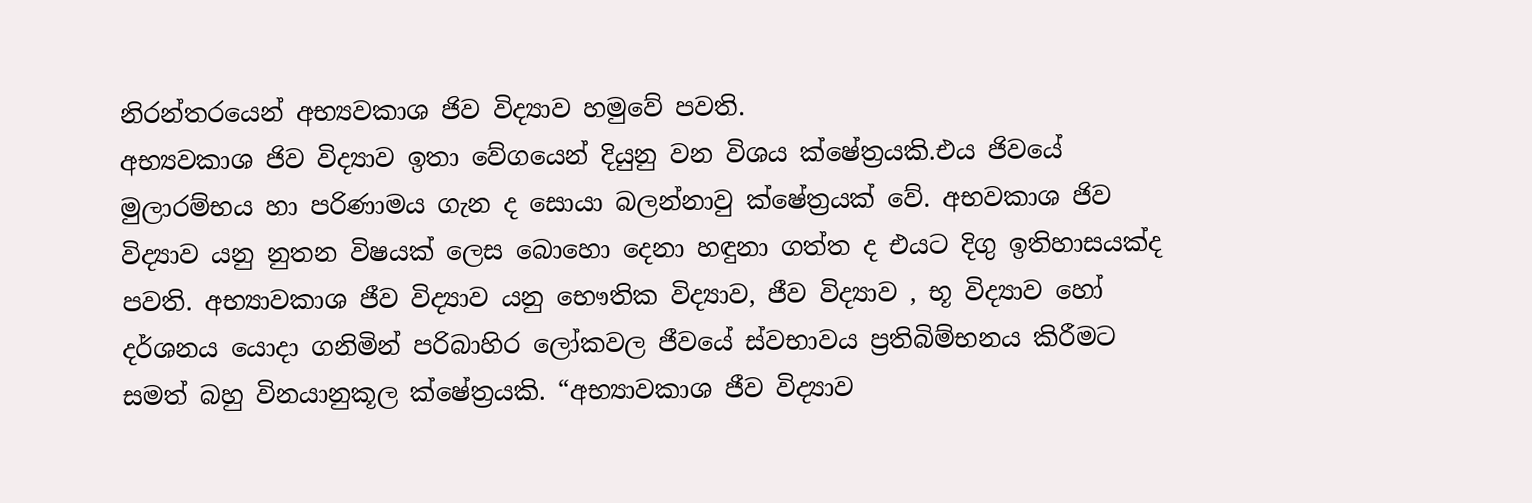නිරන්තරයෙන් අභ්‍යවකාශ ජිව විද්‍යාව හමුවේ පවති.
අභ්‍යවකාශ ජිව විද්‍යාව ඉතා වේගයෙන් දියුනු වන විශය ක්ෂේත්‍රයකි.එය ජිවයේ මුලාරම්භය හා පරිණාමය ගැන ද සොයා බලන්නාවු ක්ෂේත්‍රයක් වේ. අභවකාශ ජිව විද්‍යාව යනු නුතන විෂයක් ලෙස බොහො දෙනා හඳුනා ගත්ත ද එයට දිගු ඉතිහාසයක්ද පවති. අභ්‍යාවකාශ ජීව විද්‍යාව යනු භෞතික විද්‍යාව, ජීව විද්‍යාව , භූ විද්‍යාව හෝ දර්ශනය යොදා ගනිමින් පරිබාහිර ලෝකවල ජීවයේ ස්වභාවය ප්‍රතිබිම්භනය කිරීමට සමත් බහු විනයානුකූල ක්ෂේත්‍රයකි. “අභ්‍යාවකාශ ජීව විද්‍යාව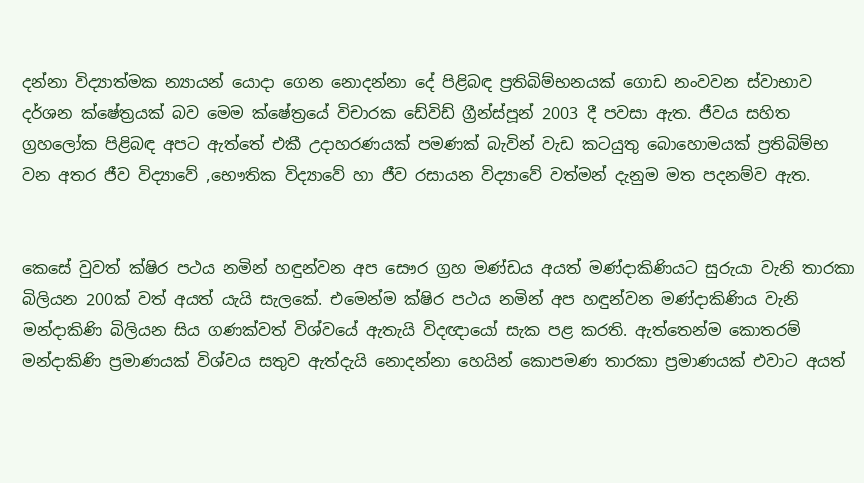දන්නා විද්‍යාත්මක න්‍යායන් යොදා ගෙන නොදන්නා දේ පිළිබඳ ප්‍රතිබිම්භනයක් ‍ගොඩ නංවවන ස්වාභාව දර්ශන ක්ෂේත්‍රයක් බව මෙම ක්ෂේත්‍රයේ විචාරක ඩේවිඩ් ග්‍රීන්ස්පූන් 2003 දී පවසා ඇත. ජීවය සහිත ග්‍රහලෝක පිළිබඳ අපට ඇත්තේ එකී උදාහරණයක් පමණක් බැවින් වැඩ කටයුතු බොහොමයක් ප්‍රතිබිම්භ වන අතර ජීව විද්‍යාවේ ‍,භෞතික විද්‍යාවේ හා ජීව රසායන විද්‍යාවේ වත්මන් දැනුම මත පදනම්ව ඇත.


කෙසේ වුවත් ක්ෂිර පථය නමින් හඳුන්වන අප සෞර ග්‍රහ මණ්ඩය අයත් මණ්දාකිණියට සුරුයා වැනි තාරකා බිලියන 200ක් වත් අයත් යැයි සැලකේ. එමෙන්ම ක්ෂිර පථය නමින් අප හඳුන්වන මණ්දාකිණිය වැනි මන්දාකිණි බිලියන සිය ගණක්වත් විශ්වයේ ඇතැයි විදඥායෝ සැක පළ කරති. ඇත්තෙන්ම කොතරම් මන්දාකිණි ප්‍රමාණයක් විශ්වය සතුව ඇත්දැයි නොදන්නා හෙයින් කොපමණ තාරකා ප්‍රමාණයක් එවාට අයත්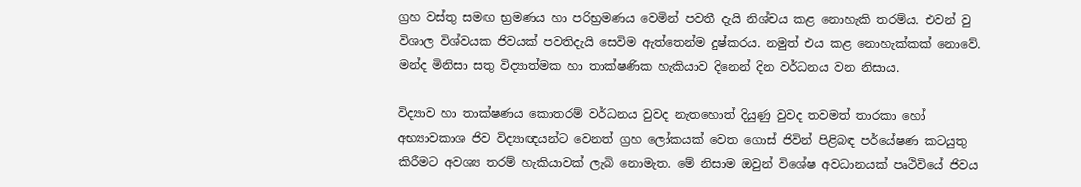ග්‍රහ වස්තු සමඟ භ්‍රමණය හා පරිභ්‍රමණය වෙමින් පවතී දැයි නිශ්චය කළ නොහැකි තරම්ය. එවන් වු විශාල විශ්වයක ජිවයක් පවතිදැයි සෙවිම ඇත්තෙන්ම දුෂ්කරය. නමුත් එය කළ නොහැක්කක් නොවේ. මන්ද මිනිසා සතු විද්‍යාත්මක හා තාක්ෂණික හැකියාව දිනෙන් දින වර්ධනය වන නිසාය.

විද්‍යාව හා තාක්ෂණය කොතරම් වර්ධනය වුවද නැතහොත් දියුණු වුවද තවමත් තාරකා හෝ අභ්‍යාවකාශ ජිව විද්‍යාඥයන්ට වෙනත් ග්‍රහ ලෝකයක් වෙත ගොස් ජිවින් පිළිබඳ පර්යේෂණ කටයුතු කිරීමට අවශ්‍ය තරම් හැකියාවක් ලැබි නොමැත. මේ නිසාම ඔවුන් විශේෂ අවධානයක් පෘථිවියේ ජිවය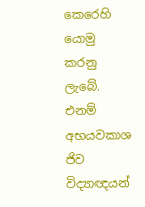කෙරෙහි යොමු කරනු ලැ‍බේ. එනම් අභයවකාශ ජිව විද්‍යාඥයන්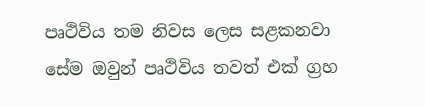පෘථිවිය තම නිවස ලෙස සළකනවා සේම ඔවුන් පෘථිවිය තවත් එක් ග්‍රහ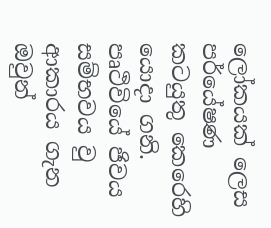ලෝකයක් ලෙස පර්යේෂණ කටයුතු කෙරෙහි යොදා ගනි. පෘථිවියේ ජිවය සම්භවය වු ආකාරය ගැන ඔවුන්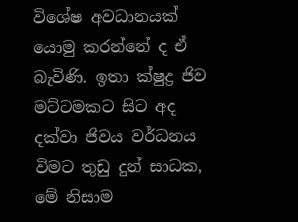විශේෂ අවධානයක් යොමු කරන්නේ ද ඒ බැවිණි. ඉතා ක්ෂුද්‍ර ජිව මට්ටමකට සිට අද දක්වා ජිවය වර්ධනය විමට තුඩු දුන් සාධක, මේ නිසාම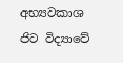අභ්‍යවකාශ ජිව විද්‍යාවේ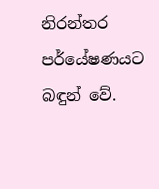නිරන්තර පර්යේෂණයට බඳුන් වේ.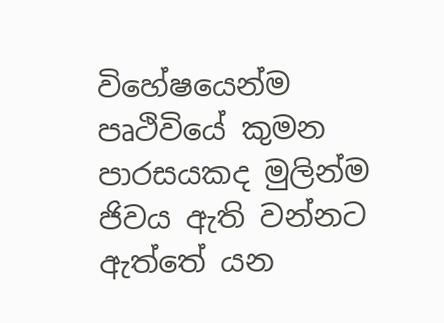විහේෂයෙන්ම පෘථිවියේ කුමන පාරසයකද මුලින්ම ජිවය ඇති වන්නට ඇත්තේ යන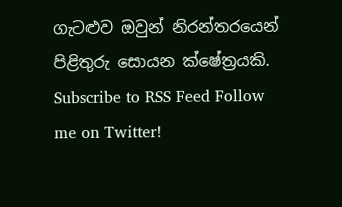ගැටළුව ඔවුන් නිරන්තරයෙන් පිළිතුරු සොයන ක්ෂේත්‍රයකි.
Subscribe to RSS Feed Follow me on Twitter!